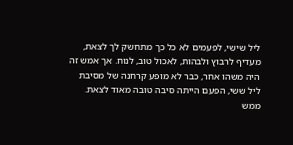ליל שישי, לפעמים לא כל כך מתחשק לך לצאת, מעדיף לרבוץ ולבהות, לאכול טוב, לנוח. אך אמש זה היה משהו אחר, כבר לא מופע קרחנה של מסיבת ליל ששי, הפעם הייתה סיבה טובה מאוד לצאת. ממש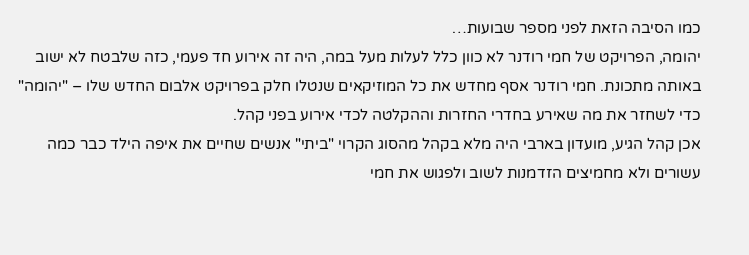כמו הסיבה הזאת לפני מספר שבועות…
יהומה, הפרויקט של חמי רודנר לא כוון כלל לעלות מעל במה, היה זה אירוע חד פעמי, כזה שלבטח לא ישוב באותה מתכונת. חמי רודנר אסף מחדש את כל המוזיקאים שנטלו חלק בפרויקט אלבום החדש שלו – "יהומה" כדי לשחזר את מה שאירע בחדרי החזרות וההקלטה לכדי אירוע בפני קהל.
אכן קהל הגיע, מועדון בארבי היה מלא בקהל מהסוג הקרוי "ביתי" אנשים שחיים את איפה הילד כבר כמה עשורים ולא מחמיצים הזדמנות לשוב ולפגוש את חמי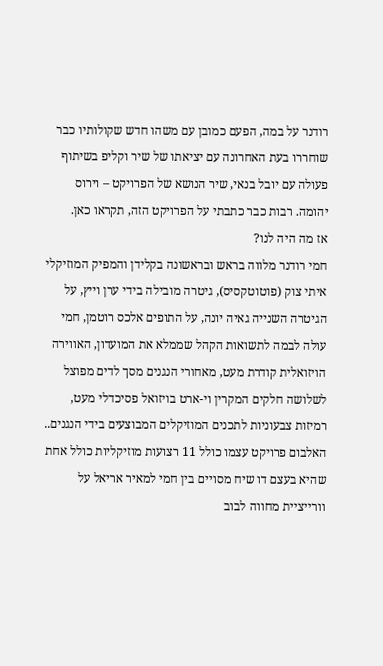רודנר על במה, הפעם כמובן עם משהו חדש שקולותיו כבר שוחררו בעת האחרונה עם יציאתו של שיר וקליפ בשיתוף פעולה עם יובל בנאי, שיר הנושא של הפרויקט – וירוס יהומה. רבות כבר כתבתי על הפרויקט הזה, תקראו כאן.
אז מה היה לנו?
חמי רודנר מלווה בראש ובראשונה בקלידן והמפיק המוזיקלי איתי צוק (פוטוטקסיס), גיטרה מובילה בידי ערן וייץ, על הגיטרה השנייה גאיה יונה, על התופים אלכס רוטמן, חמי עולה לבמה לתשואות הקהל שממלא את המועדון, האווירה הויזואלית קודרת מעט, מאחורי הנגנים מסך לדים מפוצל לשלושה חלקים המקרין וי-ארט בויזואל פסיכדלי מעט, רמיזות צבעוניות לתכנים המוזיקלים המבוצעים בידי הנגנים..
האלבום פרויקט עצמו כולל 11 רצועות מוזיקליות כולל אחת שהיא בעצם דו שיח מסויים בין חמי למאיר אריאל על וורייציית מחווה לבוב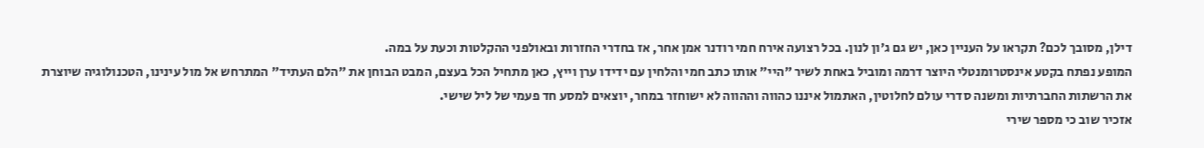דילן, מסובך לכם? תקראו על העניין כאן, יש גם ג'ון לנון. בכל רצועה אירח חמי רודנר אמן אחר, אז בחדרי החזרות ובאולפני ההקלטות וכעת על במה.
המופע נפתח בקטע אינסטרומנטלי היוצר דרמה ומוביל באחת לשיר "היי" אותו כתב חמי והלחין עם ידידו ערן וייץ, כאן מתחיל הכל בעצם, המבט הבוחן את "הלם העתיד" המתרחש אל מול עינינו, הטכנולוגיה שיוצרת את הרשתות החברתיות ומשנה סדרי עולם לחלוטין, האתמול איננו כהווה וההווה לא ישוחזר במחר, יוצאים למסע חד פעמי של ליל שישי.
אזכיר שוב כי מספר שירי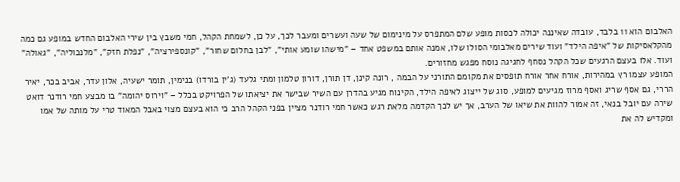האלבום הוא 11 בלבד, עובדה שאיננה יכולה לכסות מופע שלם המתפרס על מינימום של שעה ועשרים ומעבר לכך, על כן, לשמחת הקהל, חמי משבץ בין שירי האלבום החדש במופע גם כמה מהקלאסיקות של "איפה הילד" ועוד שירים מאלבומי הסולו שלו, אמנה אותם במשפט אחד – "מישהו שומע אותי", "לבן בחלום שחור", "קונספירציה", "נפלת חזק", "מלנכוליה", "גאולה" ועוד. אלו בעצם הרגעים שכל הקהל נסחף לחגיגה נוסח מפגש מחזורים.
המופע עצמו רץ במהירות, אורח אחר אורח תופסים את מקומם התורני על הבמה , רונה קינן, דן תורן, דורון טלמון ומתי גלעד (ג'ין בורדו) בנימין, תומר ישעיה, אלון עדר, אביב בכר, יאיר הררי, גם אסף שריג ואסף מרוז מגיעים למופע, סוג של ייצוג לאיפה הילד, הקינוח מגיע בהדרן עם השיר שבישר את יציאתו של הפרויקט בכלל – "וירוס יהומה" בו מבצע חמי רודנר דואט שירה עם יובל בנאי, זה אמור להוות את שיאו של הערב, אך יש לכך הקדמה מלאת רגש כאשר חמי רודנר מציין בפני הקהל הרב כי הוא בעצם מצוי באבל המאוד טרי על מותה של אמו ומקדיש לה את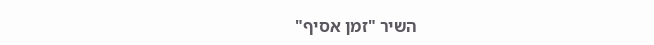השיר "זמן אסיף"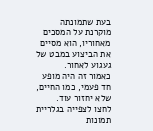בעת שתמונתה מוקרנת על המסכים מאחוריו, הוא מסיים את הביצוע במבט של געגוע לאחור.
כאמור זה היה מופע חד פעמי, כמו החיים, שלא יחזור עוד.
לחצו לצפייה בגלריית תמונות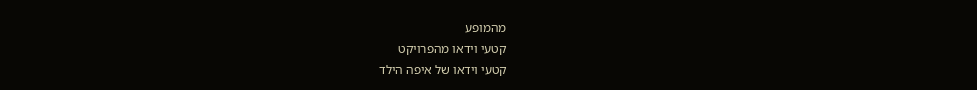מהמופע
קטעי וידאו מהפרויקט
קטעי וידאו של איפה הילד